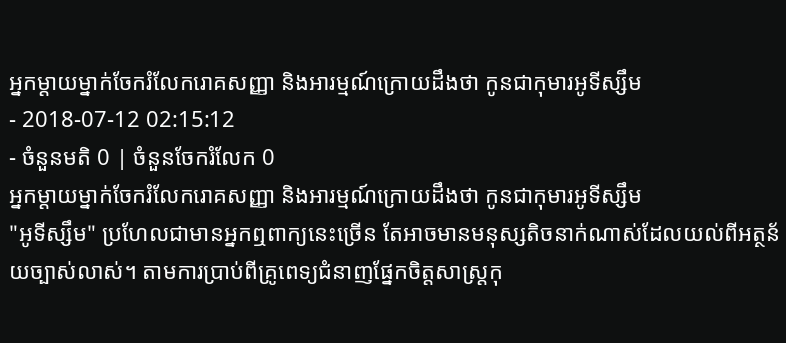អ្នកម្ដាយម្នាក់ចែករំលែករោគសញ្ញា និងអារម្មណ៍ក្រោយដឹងថា កូនជាកុមារអូទីស្សឹម
- 2018-07-12 02:15:12
- ចំនួនមតិ 0 | ចំនួនចែករំលែក 0
អ្នកម្ដាយម្នាក់ចែករំលែករោគសញ្ញា និងអារម្មណ៍ក្រោយដឹងថា កូនជាកុមារអូទីស្សឹម
"អូទីស្សឹម" ប្រហែលជាមានអ្នកឮពាក្យនេះច្រើន តែអាចមានមនុស្សតិចនាក់ណាស់ដែលយល់ពីអត្ថន័យច្បាស់លាស់។ តាមការប្រាប់ពីគ្រូពេទ្យជំនាញផ្នែកចិត្តសាស្ត្រកុ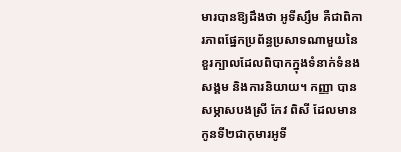មារបានឱ្យដឹងថា អូទីស្សឹម គឺជាពិការភាពផ្នែកប្រព័ន្ធប្រសាទណាមួយនៃខួរក្បាលដែលពិបាកក្នុងទំនាក់ទំនងសង្គម និងការនិយាយ។ កញ្ញា បានសម្ភាសបងស្រី កែវ ពិសី ដែលមានកូនទី២ជាកុមារអូទី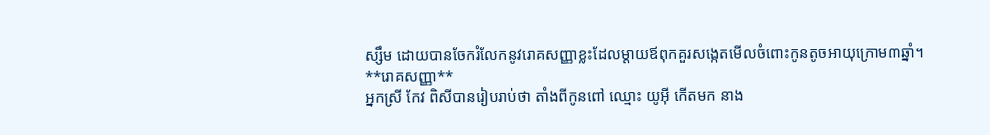ស្សឹម ដោយបានចែករំលែកនូវរោគសញ្ញាខ្លះដែលម្ដាយឪពុកគួរសង្កេតមើលចំពោះកូនតូចអាយុក្រោម៣ឆ្នាំ។
**រោគសញ្ញា**
អ្នកស្រី កែវ ពិសីបានរៀបរាប់ថា តាំងពីកូនពៅ ឈ្មោះ យូអ៊ី កើតមក នាង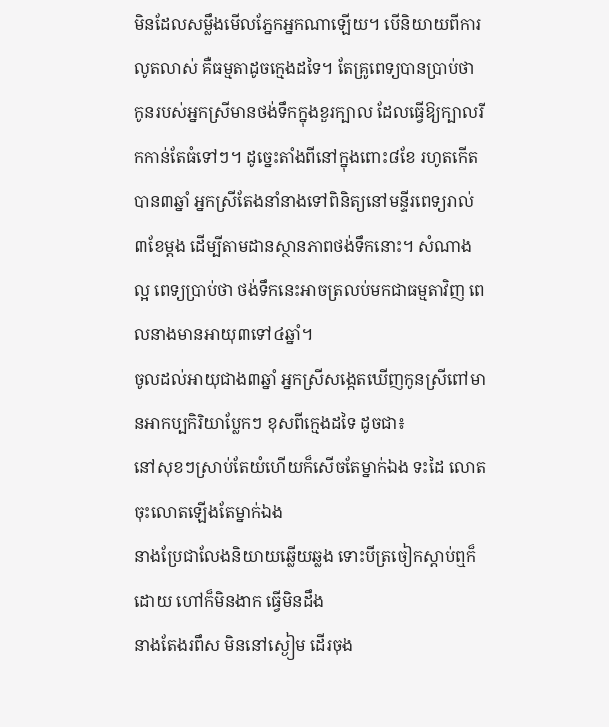មិនដែលសម្លឹងមើលភ្នែកអ្នកណាឡើយ។ បើនិយាយពីការលូតលាស់ គឺធម្មតាដូចក្មេងដទៃ។ តែគ្រូពេទ្យបានប្រាប់ថា កូនរបស់អ្នកស្រីមានថង់ទឹកក្នុងខួរក្បាល ដែលធ្វើឱ្យក្បាលរីកកាន់តែធំទៅៗ។ ដូច្នេះតាំងពីនៅក្នុងពោះ៨ខែ រហូតកើតបាន៣ឆ្នាំ អ្នកស្រីតែងនាំនាងទៅពិនិត្យនៅមន្ទីរពេទ្យរាល់៣ខែម្ដង ដើម្បីតាមដានស្ថានភាពថង់ទឹកនោះ។ សំណាងល្អ ពេទ្យប្រាប់ថា ថង់ទឹកនេះអាចត្រលប់មកជាធម្មតាវិញ ពេលនាងមានអាយុ៣ទៅ៤ឆ្នាំ។
ចូលដល់អាយុជាង៣ឆ្នាំ អ្នកស្រីសង្កេតឃើញកូនស្រីពៅមានអាកប្បកិរិយាប្លែកៗ ខុសពីក្មេងដទៃ ដូចជា៖
នៅសុខៗស្រាប់តែយំហើយក៏សើចតែម្នាក់ឯង ទះដៃ លោតចុះលោតឡើងតែម្នាក់ឯង
នាងប្រែជាលែងនិយាយឆ្លើយឆ្លង ទោះបីត្រចៀកស្ដាប់ឮក៏ដោយ ហៅក៏មិនងាក ធ្វើមិនដឹង
នាងតែងរពឹស មិននៅស្ងៀម ដើរចុង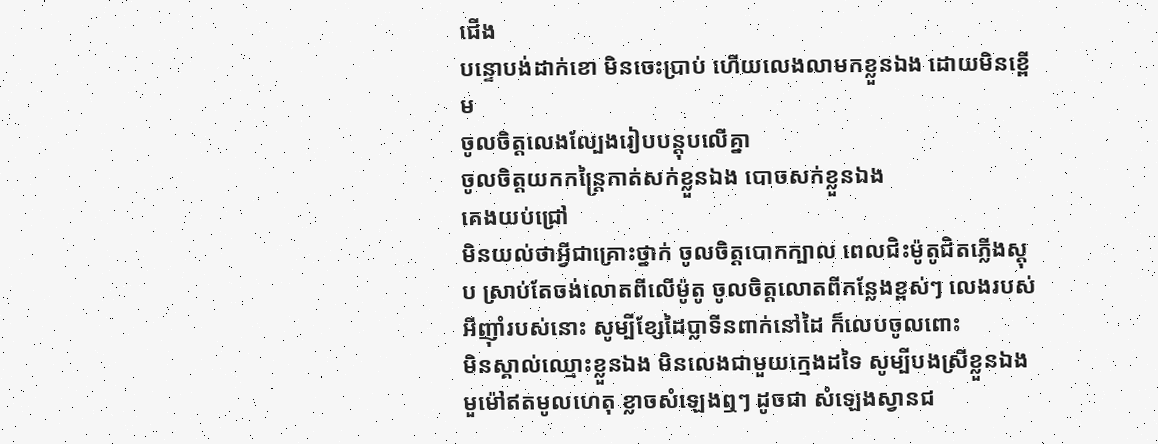ជើង
បន្ទោបង់ដាក់ខោ មិនចេះប្រាប់ ហើយលេងលាមកខ្លួនឯង ដោយមិនខ្ពើម
ចូលចិត្តលេងល្បែងរៀបបន្តុបលើគ្នា
ចូលចិត្តយកកន្ត្រៃកាត់សក់ខ្លួនឯង បោចសក់ខ្លួនឯង
គេងយប់ជ្រៅ
មិនយល់ថាអ្វីជាគ្រោះថ្នាក់ ចូលចិត្តបោកក្បាល ពេលជិះម៉ូតូជិតភ្លើងស្តុប ស្រាប់តែចង់លោតពីលើម៉ូតូ ចូលចិត្តលោតពីកន្លែងខ្ពស់ៗ លេងរបស់អីញ៉ាំរបស់នោះ សូម្បីខ្សែដៃប្លាទីនពាក់នៅដៃ ក៏លេបចូលពោះ
មិនស្គាល់ឈ្មោះខ្លួនឯង មិនលេងជាមួយក្មេងដទៃ សូម្បីបងស្រីខ្លួនឯង
មួម៉ៅឥតមូលហេតុ ខ្លាចសំឡេងឮៗ ដូចជា សំឡេងស្វានជ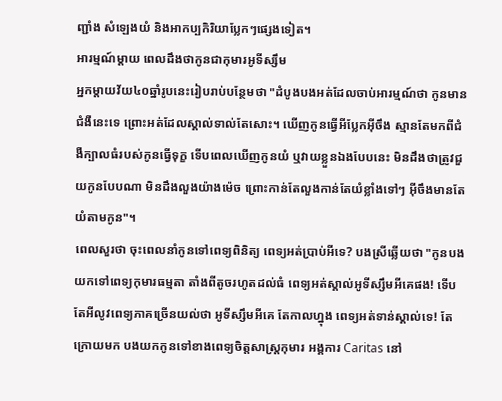ញ្ជាំង សំឡេងយំ និងអាកប្បកិរិយាប្លែកៗផ្សេងទៀត។
អារម្មណ៍ម្ដាយ ពេលដឹងថាកូនជាកុមារអូទីស្សឹម
អ្នកម្ដាយវ័យ៤០ឆ្នាំរូបនេះរៀបរាប់បន្ថែមថា "ដំបូងបងអត់ដែលចាប់អារម្មណ៍ថា កូនមានជំងឺនេះទេ ព្រោះអត់ដែលស្គាល់ទាល់តែសោះ។ ឃើញកូនធ្វើអីប្លែកអ៊ីចឹង ស្មានតែមកពីជំងឺក្បាលធំរបស់កូនធ្វើទុក្ខ ទើបពេលឃើញកូនយំ ឬវាយខ្លួនឯងបែបនេះ មិនដឹងថាត្រូវជួយកូនបែបណា មិនដឹងលួងយ៉ាងម៉េច ព្រោះកាន់តែលួងកាន់តែយំខ្លាំងទៅៗ អ៊ីចឹងមានតែយំតាមកូន"។
ពេលសួរថា ចុះពេលនាំកូនទៅពេទ្យពិនិត្យ ពេទ្យអត់ប្រាប់អីទេ? បងស្រីឆ្លើយថា "កូនបង យកទៅពេទ្យកុមារធម្មតា តាំងពីតូចរហូតដល់ធំ ពេទ្យអត់ស្គាល់អូទីស្សឹមអីគេផង! ទើបតែអីលូវពេទ្យភាគច្រើនយល់ថា អូទីស្សឹមអីគេ តែកាលហ្នុង ពេទ្យអត់ទាន់ស្គាល់ទេ! តែក្រោយមក បងយកកូនទៅខាងពេទ្យចិត្តសាស្ត្រកុមារ អង្គការ Caritas នៅ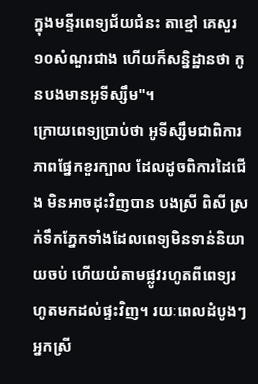ក្នុងមន្ទីរពេទ្យជ័យជំនះ តាខ្មៅ គេសួរ១០សំណួរជាង ហើយក៏សន្និដ្ឋានថា កូនបងមានអូទីស្សឹម"។
ក្រោយពេទ្យប្រាប់ថា អូទីស្សឹមជាពិការភាពផ្នែកខួរក្បាល ដែលដូចពិការដៃជើង មិនអាចដុះវិញបាន បងស្រី ពិសី ស្រក់ទឹកភ្នែកទាំងដែលពេទ្យមិនទាន់និយាយចប់ ហើយយំតាមផ្លូវរហូតពីពេទ្យរហូតមកដល់ផ្ទះវិញ។ រយៈពេលដំបូងៗ អ្នកស្រី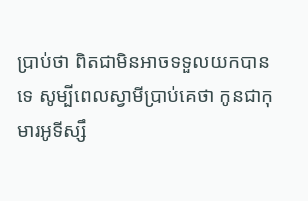ប្រាប់ថា ពិតជាមិនអាចទទួលយកបានទេ សូម្បីពេលស្វាមីប្រាប់គេថា កូនជាកុមារអូទីស្សឹ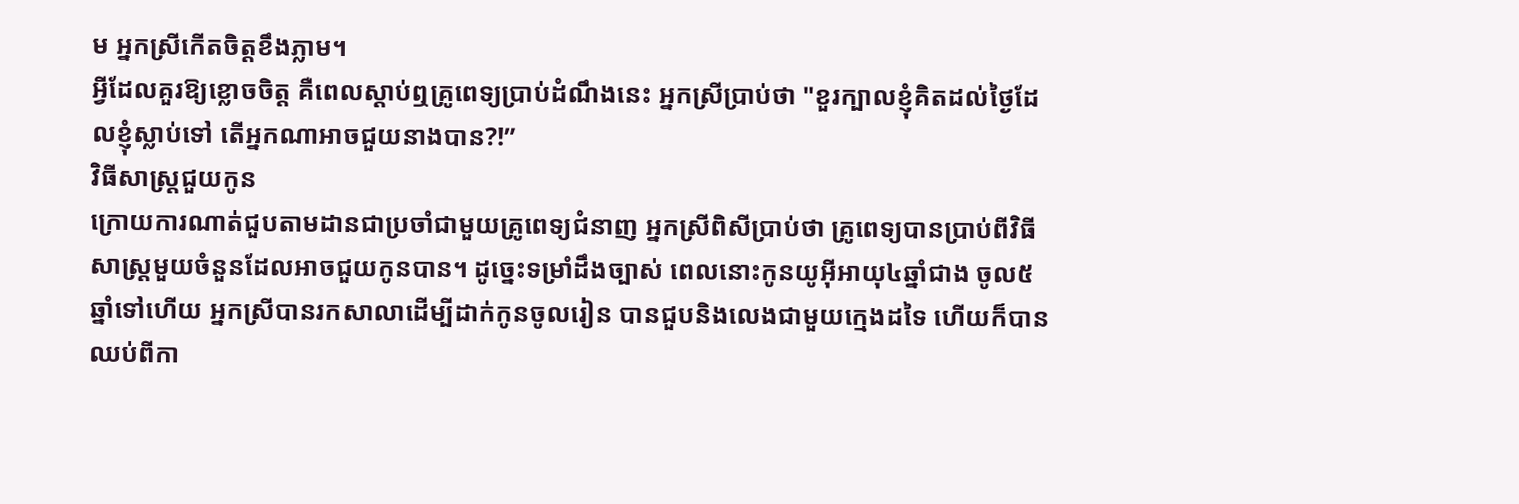ម អ្នកស្រីកើតចិត្តខឹងភ្លាម។
អ្វីដែលគួរឱ្យខ្លោចចិត្ត គឺពេលស្ដាប់ឮគ្រូពេទ្យប្រាប់ដំណឹងនេះ អ្នកស្រីប្រាប់ថា "ខួរក្បាលខ្ញុំគិតដល់ថ្ងៃដែលខ្ញុំស្លាប់ទៅ តើអ្នកណាអាចជួយនាងបាន?!”
វិធីសាស្ត្រជួយកូន
ក្រោយការណាត់ជួបតាមដានជាប្រចាំជាមួយគ្រូពេទ្យជំនាញ អ្នកស្រីពិសីប្រាប់ថា គ្រូពេទ្យបានប្រាប់ពីវិធីសាស្ត្រមួយចំនួនដែលអាចជួយកូនបាន។ ដូច្នេះទម្រាំដឹងច្បាស់ ពេលនោះកូនយូអ៊ីអាយុ៤ឆ្នាំជាង ចូល៥ឆ្នាំទៅហើយ អ្នកស្រីបានរកសាលាដើម្បីដាក់កូនចូលរៀន បានជួបនិងលេងជាមួយក្មេងដទៃ ហើយក៏បានឈប់ពីកា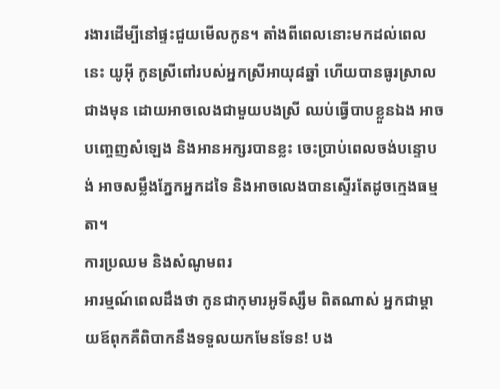រងារដើម្បីនៅផ្ទះជួយមើលកូន។ តាំងពីពេលនោះមកដល់ពេលនេះ យូអ៊ី កូនស្រីពៅរបស់អ្នកស្រីអាយុ៨ឆ្នាំ ហើយបានធូរស្រាលជាងមុន ដោយអាចលេងជាមួយបងស្រី ឈប់ធ្វើបាបខ្លួនឯង អាចបញ្ចេញសំឡេង និងអានអក្សរបានខ្លះ ចេះប្រាប់ពេលចង់បន្ទោបង់ អាចសម្លឹងភ្នែកអ្នកដទៃ និងអាចលេងបានស្ទើរតែដូចក្មេងធម្មតា។
ការប្រឈម និងសំណូមពរ
អារម្មណ៍ពេលដឹងថា កូនជាកុមារអូទីស្សឹម ពិតណាស់ អ្នកជាម្ដាយឪពុកគឺពិបាកនឹងទទួលយកមែនទែន! បង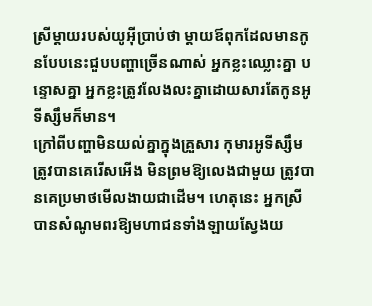ស្រីម្ដាយរបស់យូអ៊ីប្រាប់ថា ម្ដាយឪពុកដែលមានកូនបែបនេះជួបបញ្ហាច្រើនណាស់ អ្នកខ្លះឈ្លោះគ្នា បន្ទោសគ្នា អ្នកខ្លះត្រូវលែងលះគ្នាដោយសារតែកូនអូទីស្សឹមក៏មាន។
ក្រៅពីបញ្ហាមិនយល់គ្នាក្នុងគ្រួសារ កុមារអូទីស្សឹមត្រូវបានគេរើសអើង មិនព្រមឱ្យលេងជាមួយ ត្រូវបានគេប្រមាថមើលងាយជាដើម។ ហេតុនេះ អ្នកស្រីបានសំណូមពរឱ្យមហាជនទាំងឡាយស្វែងយ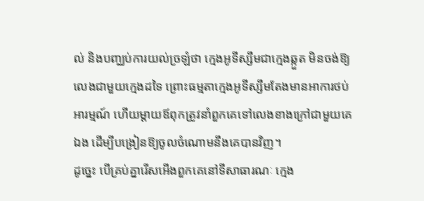ល់ និងបញ្ឈប់ការយល់ច្រឡំថា ក្មេងអូទីស្សឹមជាក្មេងឆ្កួត មិនចង់ឱ្យលេងជាមួយក្មេងដទៃ ព្រោះធម្មតាក្មេងអូទីស្សឹមតែងមានអាការថប់អារម្មណ៍ ហើយម្ដាយឪពុកត្រូវនាំពួកគេទៅលេងខាងក្រៅជាមួយគេឯង ដើម្បីបង្រៀនឱ្យចូលចំណោមនឹងគេបានវិញ។
ដូច្នេះ បើគ្រប់គ្នារើសអើងពួកគេនៅទីសាធារណៈ ក្មេង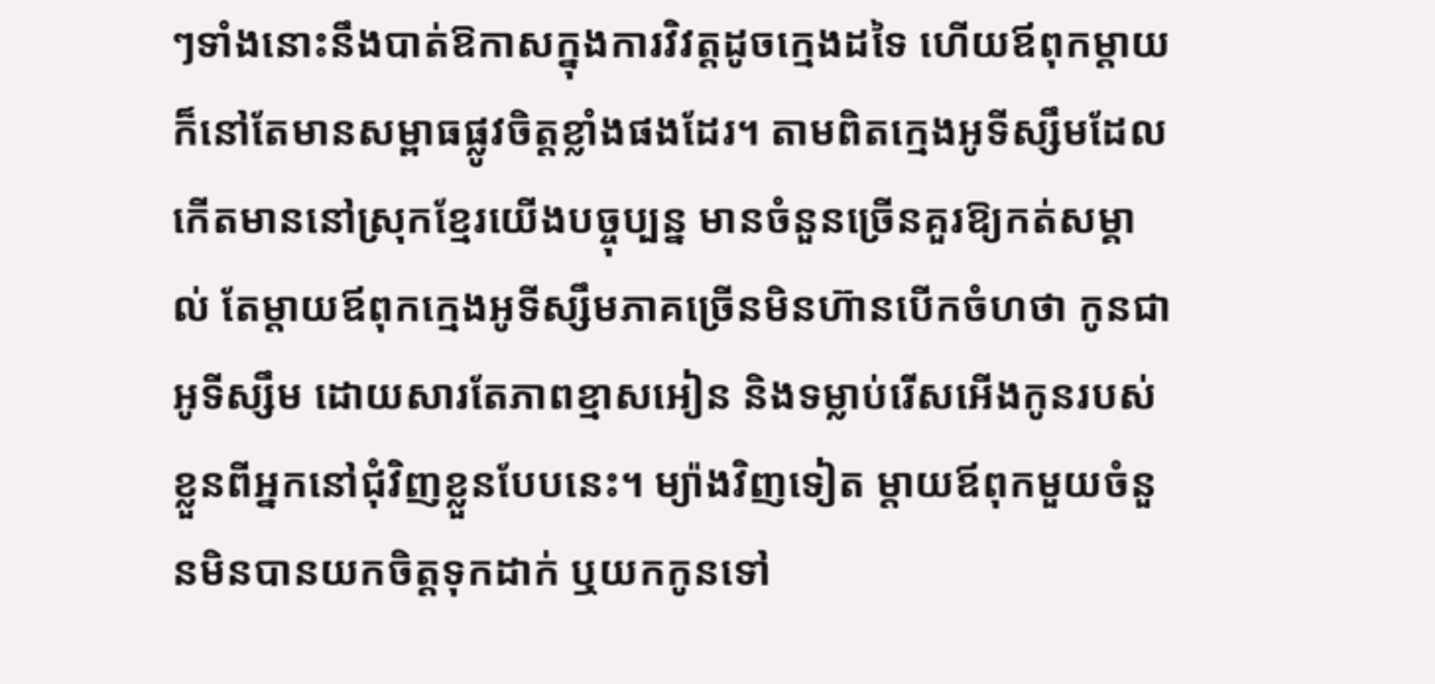ៗទាំងនោះនឹងបាត់ឱកាសក្នុងការវិវត្តដូចក្មេងដទៃ ហើយឪពុកម្ដាយក៏នៅតែមានសម្ពាធផ្លូវចិត្តខ្លាំងផងដែរ។ តាមពិតក្មេងអូទីស្សឹមដែលកើតមាននៅស្រុកខ្មែរយើងបច្ចុប្បន្ន មានចំនួនច្រើនគួរឱ្យកត់សម្គាល់ តែម្ដាយឪពុកក្មេងអូទីស្សឹមភាគច្រើនមិនហ៊ានបើកចំហថា កូនជាអូទីស្សឹម ដោយសារតែភាពខ្មាសអៀន និងទម្លាប់រើសអើងកូនរបស់ខ្លួនពីអ្នកនៅជុំវិញខ្លួនបែបនេះ។ ម្យ៉ាងវិញទៀត ម្ដាយឪពុកមួយចំនួនមិនបានយកចិត្តទុកដាក់ ឬយកកូនទៅ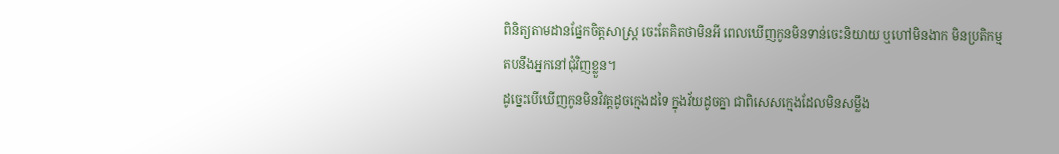ពិនិត្យតាមដានផ្នែកចិត្តសាស្ត្រ ចេះតែគិតថាមិនអី ពេលឃើញកូនមិនទាន់ចេះនិយាយ ឬហៅមិនងាក មិនប្រតិកម្មតបនឹងអ្នកនៅជុំវិញខ្លួន។
ដូច្នេះបើឃើញកូនមិនវិវត្តដូចក្មេងដទៃ ក្នុងវ័យដូចគ្នា ជាពិសេសក្មេងដែលមិនសម្លឹង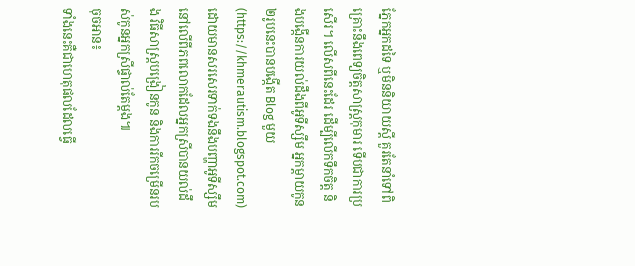ភ្នែកអ្នកដទៃ ឬមិននិយាយស្ដី គួរតែនាំទៅពិគ្រោះនឹងពេទ្យចិត្តសាស្ត្រកុមារ ទើបជាការប្រសើរ។ លើសពីនេះដែរ ដើម្បីលើកទឹកចិត្ត និងបង្កើនការយល់ដឹងពីអូទីស្សឹម អ្នកម្ដាយកូន២រូបនេះបានបង្កើត Blog មួយ (https://khmerautism.blogspot.com) ដោយមានសរសេរទាក់ទងនឹងបញ្ហាអូទីស្សឹមនៅលើពីភពលោកដែលអ្នកស្រីបានយល់ដឹង វិធីសាស្ត្របង្រៀនកូន និងការរីកចម្រើនរបស់កូនអ្នកស្រីផ្ទាល់តែម្ដង៕
ចុចអាន៖
ទាំងនេះគឺជាហេតុផលដែលធ្វើ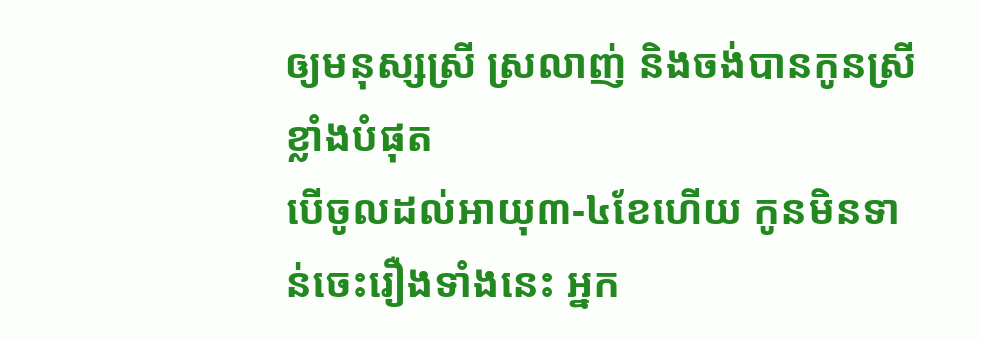ឲ្យមនុស្សស្រី ស្រលាញ់ និងចង់បានកូនស្រីខ្លាំងបំផុត
បើចូលដល់អាយុ៣-៤ខែហើយ កូនមិនទាន់ចេះរឿងទាំងនេះ អ្នក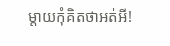ម្ដាយកុំគិតថាអត់អី!